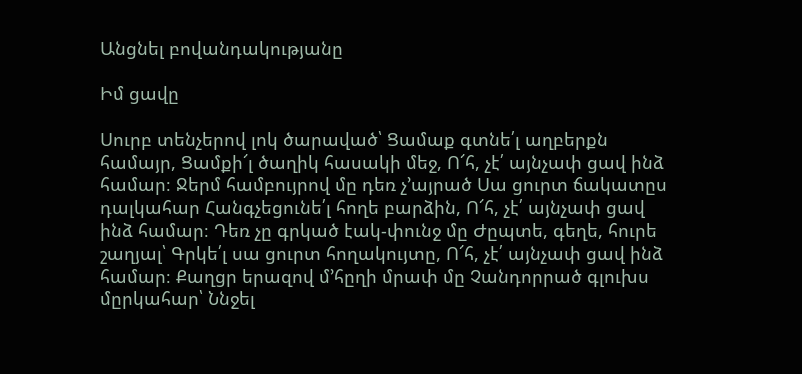Անցնել բովանդակությանը

Իմ ցավը

Սուրբ տենչերով լոկ ծարաված՝ Ցամաք գտնե՛լ աղբերքն համայր, Ցամքի՜լ ծաղիկ հասակի մեջ, Ո՜հ, չէ՛ այնչափ ցավ ինձ համար։ Ջերմ համբույրով մը դեռ չ՚այրած Սա ցուրտ ճակատըս դալկահար Հանգչեցունե՛լ հողե բարձին, Ո՜հ, չէ՛ այնչափ ցավ ինձ համար։ Դեռ չը գրկած էակ-փունջ մը Ժըպտե, գեղե, հուրե շաղյալ՝ Գրկե՛լ սա ցուրտ հողակույտը, Ո՜հ, չէ՛ այնչափ ցավ ինձ համար։ Քաղցր երազով մ՚հըղի մրափ մը Չանդորրած գլուխս մըրկահար՝ Ննջել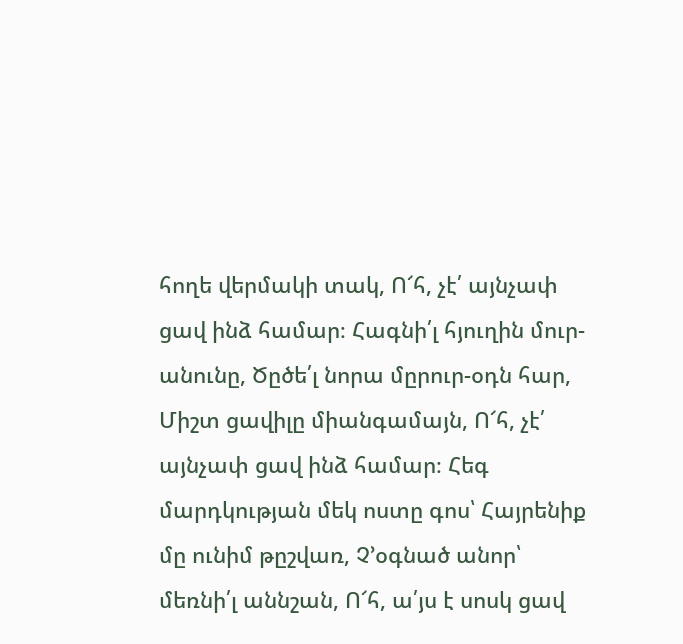հողե վերմակի տակ, Ո՜հ, չէ՛ այնչափ ցավ ինձ համար։ Հագնի՛լ հյուղին մուր-անունը, Ծըծե՛լ նորա մըրուր-օդն հար, Միշտ ցավիլը միանգամայն, Ո՜հ, չէ՛ այնչափ ցավ ինձ համար։ Հեգ մարդկության մեկ ոստը գոս՝ Հայրենիք մը ունիմ թըշվառ, Չ՚օգնած անոր՝ մեռնի՛լ աննշան, Ո՜հ, ա՛յս է սոսկ ցավ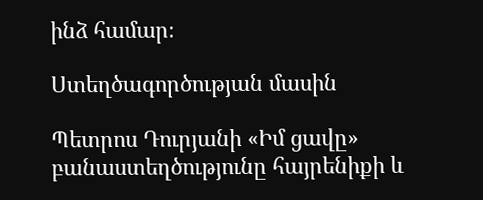ինձ համար։

Ստեղծագործության մասին

Պետրոս Դուրյանի «Իմ ցավը» բանաստեղծությունը հայրենիքի և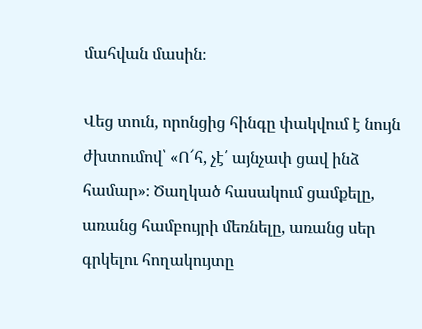մահվան մասին։

Վեց տուն, որոնցից հինգը փակվում է նույն ժխտումով՝ «Ո՜հ, չէ՛ այնչափ ցավ ինձ համար»։ Ծաղկած հասակում ցամքելը, առանց համբույրի մեռնելը, առանց սեր գրկելու հողակույտը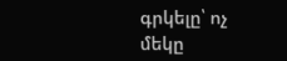գրկելը՝ ոչ մեկը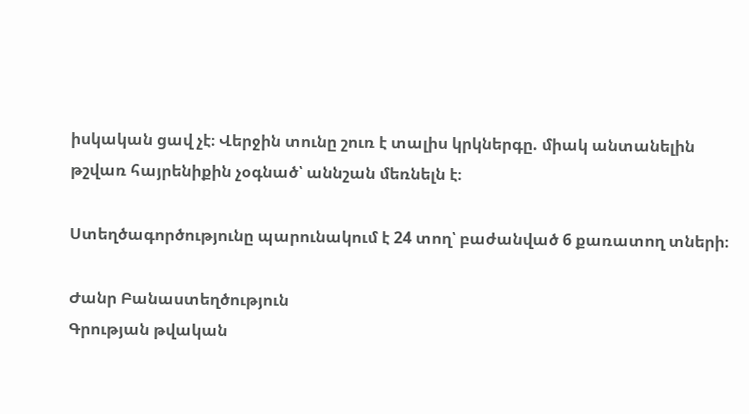իսկական ցավ չէ։ Վերջին տունը շուռ է տալիս կրկներգը. միակ անտանելին թշվառ հայրենիքին չօգնած՝ աննշան մեռնելն է։

Ստեղծագործությունը պարունակում է 24 տող՝ բաժանված 6 քառատող տների։

Ժանր Բանաստեղծություն
Գրության թվական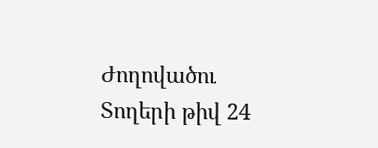Ժողովածու
Տողերի թիվ 24